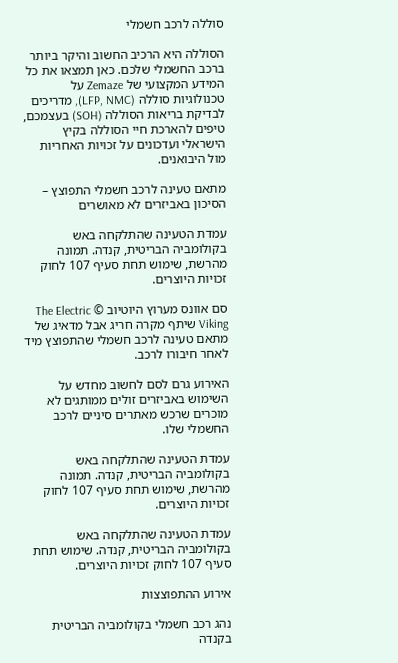סוללה לרכב חשמלי

הסוללה היא הרכיב החשוב והיקר ביותר ברכב החשמלי שלכם. כאן תמצאו את כל המידע המקצועי של Zemaze על טכנולוגיות סוללה (LFP, NMC), מדריכים לבדיקת בריאות הסוללה (SOH) בעצמכם, טיפים להארכת חיי הסוללה בקיץ הישראלי ועדכונים על זכויות האחריות מול היבואנים.

מתאם טעינה לרכב חשמלי התפוצץ – הסיכון באביזרים לא מאושרים

עמדת הטעינה שהתלקחה באש בקולומביה הבריטית, קנדה. תמונה מהרשת, שימוש תחת סעיף 107 לחוק זכויות היוצרים.

סם אוונס מערוץ היוטיוב © The Electric Viking שיתף מקרה חריג אבל מדאיג של מתאם טעינה לרכב חשמלי שהתפוצץ מיד לאחר חיבורו לרכב.

האירוע גרם לסם לחשוב מחדש על השימוש באביזרים זולים ממותגים לא מוכרים שרכש מאתרים סיניים לרכב החשמלי שלו.

עמדת הטעינה שהתלקחה באש בקולומביה הבריטית, קנדה. תמונה מהרשת, שימוש תחת סעיף 107 לחוק זכויות היוצרים.

עמדת הטעינה שהתלקחה באש בקולומביה הבריטית, קנדה. שימוש תחת סעיף 107 לחוק זכויות היוצרים.

אירוע ההתפוצצות

נהג רכב חשמלי בקולומביה הבריטית בקנדה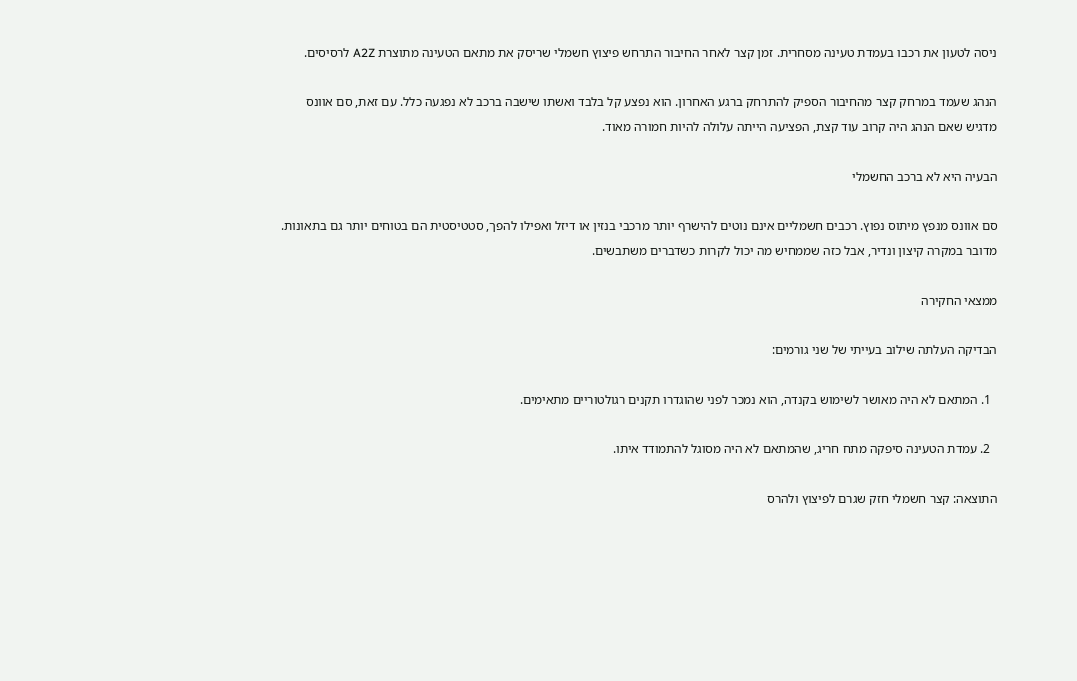ניסה לטעון את רכבו בעמדת טעינה מסחרית. זמן קצר לאחר החיבור התרחש פיצוץ חשמלי שריסק את מתאם הטעינה מתוצרת A2Z לרסיסים.

הנהג שעמד במרחק קצר מהחיבור הספיק להתרחק ברגע האחרון. הוא נפצע קל בלבד ואשתו שישבה ברכב לא נפגעה כלל. עם זאת, סם אוונס מדגיש שאם הנהג היה קרוב עוד קצת, הפציעה הייתה עלולה להיות חמורה מאוד.

הבעיה היא לא ברכב החשמלי

סם אוונס מנפץ מיתוס נפוץ. רכבים חשמליים אינם נוטים להישרף יותר מרכבי בנזין או דיזל ואפילו להפך, סטטיסטית הם בטוחים יותר גם בתאונות. מדובר במקרה קיצון ונדיר, אבל כזה שממחיש מה יכול לקרות כשדברים משתבשים.

ממצאי החקירה

הבדיקה העלתה שילוב בעייתי של שני גורמים:

  1. המתאם לא היה מאושר לשימוש בקנדה, הוא נמכר לפני שהוגדרו תקנים רגולטוריים מתאימים.

  2. עמדת הטעינה סיפקה מתח חריג, שהמתאם לא היה מסוגל להתמודד איתו.

התוצאה: קצר חשמלי חזק שגרם לפיצוץ ולהרס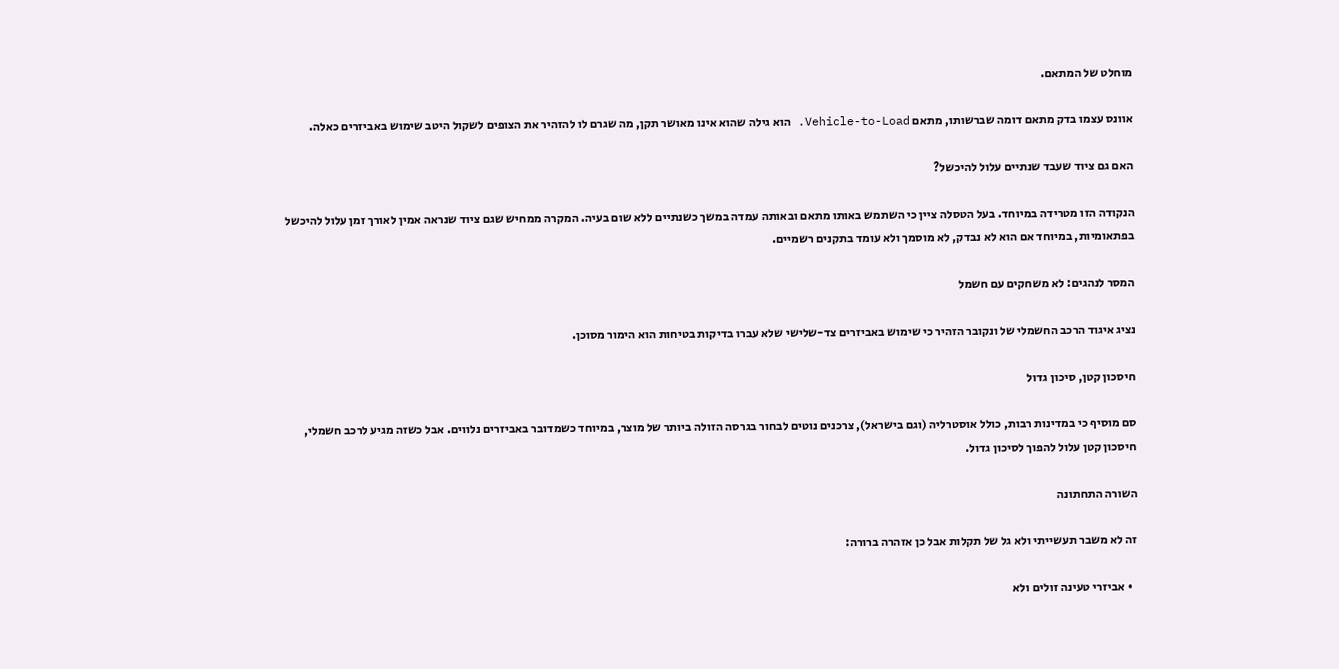מוחלט של המתאם.

אוונס עצמו בדק מתאם דומה שברשותו, מתאם Vehicle-to-Load. הוא גילה שהוא אינו מאושר תקן, מה שגרם לו להזהיר את הצופים לשקול היטב שימוש באביזרים כאלה.

האם גם ציוד שעבד שנתיים עלול להיכשל?

הנקודה הזו מטרידה במיוחד. בעל הטסלה ציין כי השתמש באותו מתאם ובאותה עמדה במשך כשנתיים ללא שום בעיה. המקרה ממחיש שגם ציוד שנראה אמין לאורך זמן עלול להיכשל בפתאומיות, במיוחד אם הוא לא נבדק, לא מוסמך ולא עומד בתקנים רשמיים.

המסר לנהגים: לא משחקים עם חשמל

נציג איגוד הרכב החשמלי של ונקובר הזהיר כי שימוש באביזרים צד-שלישי שלא עברו בדיקות בטיחות הוא הימור מסוכן.

חיסכון קטן, סיכון גדול

סם מוסיף כי במדינות רבות, כולל אוסטרליה (וגם בישראל), צרכנים נוטים לבחור בגרסה הזולה ביותר של מוצר, במיוחד כשמדובר באביזרים נלווים. אבל כשזה מגיע לרכב חשמלי, חיסכון קטן עלול להפוך לסיכון גדול.

השורה התחתונה

זה לא משבר תעשייתי ולא גל של תקלות אבל כן אזהרה ברורה:

  • אביזרי טעינה זולים ולא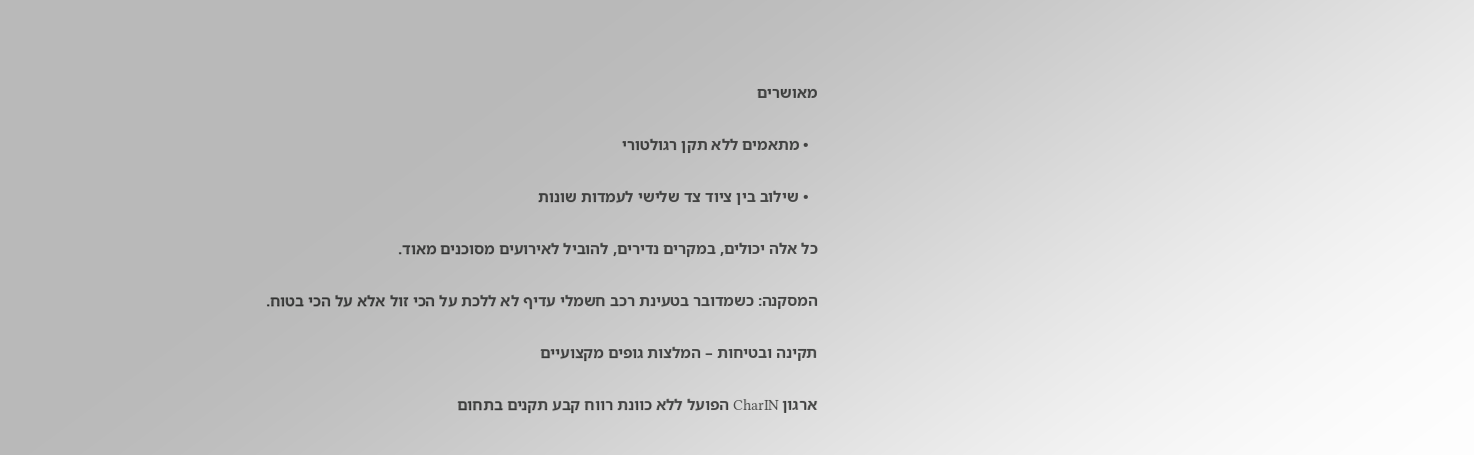מאושרים

  • מתאמים ללא תקן רגולטורי

  • שילוב בין ציוד צד שלישי לעמדות שונות

כל אלה יכולים, במקרים נדירים, להוביל לאירועים מסוכנים מאוד.

המסקנה: כשמדובר בטעינת רכב חשמלי עדיף לא ללכת על הכי זול אלא על הכי בטוח.

תקינה ובטיחות – המלצות גופים מקצועיים

ארגון CharIN הפועל ללא כוונת רווח קבע תקנים בתחום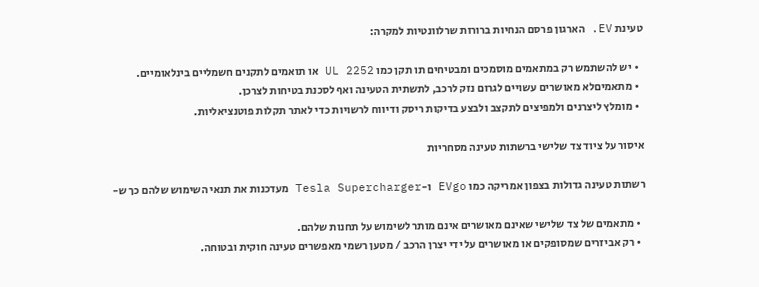טעינת EV. הארגון פרסם הנחיות ברורות שרלוונטיות למקרה:

  • יש להשתמש רק במתאמים מוסמכים ומבטיחים תו תקן כמו UL 2252 או תואמים לתקנים חשמליים בינלאומיים.
  • מתאמיםלא מאושרים עשויים לגרום נזק לרכב, לתשתית הטעינה ואף לסכנת בטיחות לצרכן.
  • מומלץ ליצרנים ולמפיצים לתקצב ולבצע בדיקות ריסק ודיווח לרשויות כדי לאתר תקלות פוטנציאליות.

איסור על ציוד צד שלישי ברשתות טעינה מסחריות

רשתות טעינה גדולות בצפון אמריקה כמו EVgo ו-Tesla Supercharger מעדכנות את תנאי השימוש שלהם כך ש-

  • מתאמים של צד שלישי שאינם מאושרים אינם מותר לשימוש על תחנות שלהם.
  • רק אביזרים שמסופקים או מאושרים על ידי יצרן הרכב / מטען רשמי מאפשרים טעינה חוקית ובטוחה.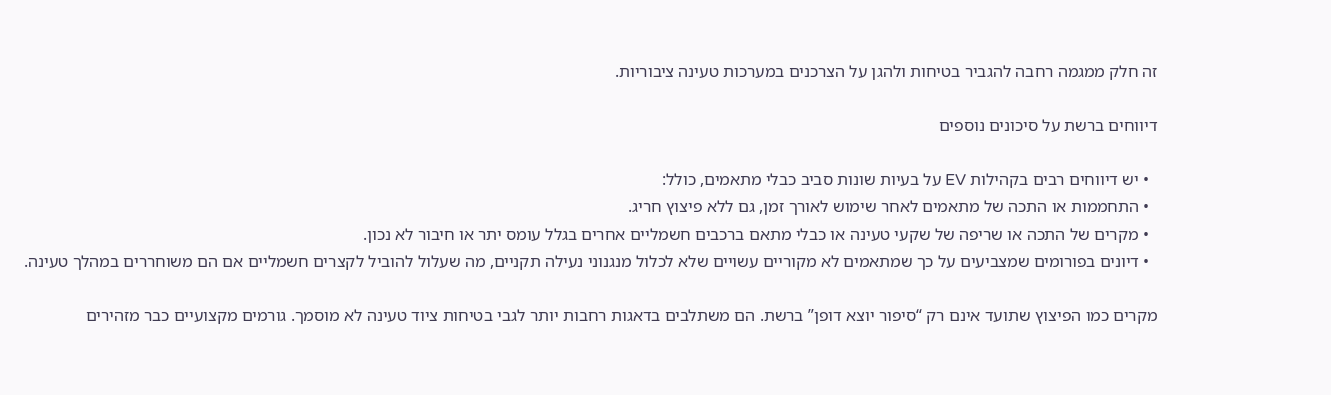זה חלק ממגמה רחבה להגביר בטיחות ולהגן על הצרכנים במערכות טעינה ציבוריות.

דיווחים ברשת על סיכונים נוספים

  • יש דיווחים רבים בקהילות EV על בעיות שונות סביב כבלי מתאמים, כולל:
  • התחממות או התכה של מתאמים לאחר שימוש לאורך זמן, גם ללא פיצוץ חריג.
  • מקרים של התכה או שריפה של שקעי טעינה או כבלי מתאם ברכבים חשמליים אחרים בגלל עומס יתר או חיבור לא נכון.
  • דיונים בפורומים שמצביעים על כך שמתאמים לא מקוריים עשויים שלא לכלול מנגנוני נעילה תקניים, מה שעלול להוביל לקצרים חשמליים אם הם משוחררים במהלך טעינה.

מקרים כמו הפיצוץ שתועד אינם רק “סיפור יוצא דופן” ברשת. הם משתלבים בדאגות רחבות יותר לגבי בטיחות ציוד טעינה לא מוסמך. גורמים מקצועיים כבר מזהירים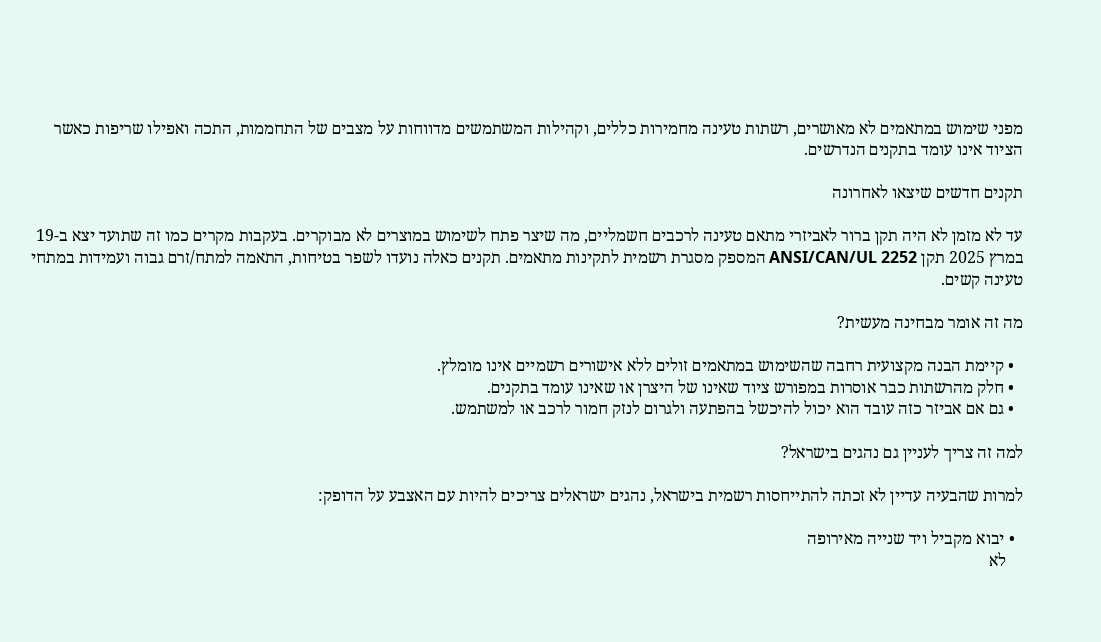מפני שימוש במתאמים לא מאושרים, רשתות טעינה מחמירות כללים, וקהילות המשתמשים מדווחות על מצבים של התחממות, התכה ואפילו שריפות כאשר הציוד אינו עומד בתקנים הנדרשים.

תקנים חדשים שיצאו לאחרונה

עד לא מזמן לא היה תקן ברור לאביזרי מתאם טעינה לרכבים חשמליים, מה שיצר פתח לשימוש במוצרים לא מבוקרים. בעקבות מקרים כמו זה שתועד יצא ב-19 במרץ 2025 תקן ANSI/CAN/UL 2252 המספק מסגרת רשמית לתקינות מתאמים. תקנים כאלה נועדו לשפר בטיחות, התאמה למתח/זרם גבוה ועמידות במתחי טעינה קשים.

מה זה אומר מבחינה מעשית?

  • קיימת הבנה מקצועית רחבה שהשימוש במתאמים זולים ללא אישורים רשמיים אינו מומלץ.
  • חלק מהרשתות כבר אוסרות במפורש ציוד שאינו של היצרן או שאינו עומד בתקנים.
  • גם אם אביזר כזה עובד הוא יכול להיכשל בהפתעה ולגרום לנזק חמור לרכב או למשתמש.

למה זה צריך לעניין גם נהגים בישראל?

למרות שהבעיה עדיין לא זכתה להתייחסות רשמית בישראל, נהגים ישראלים צריכים להיות עם האצבע על הדופק:

  • יבוא מקביל ויד שנייה מאירופה
    לא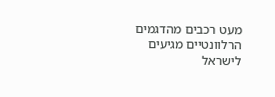מעט רכבים מהדגמים הרלוונטיים מגיעים לישראל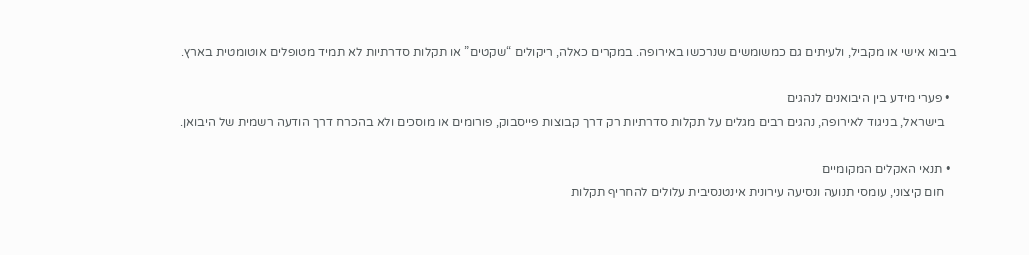ביבוא אישי או מקביל, ולעיתים גם כמשומשים שנרכשו באירופה. במקרים כאלה, ריקולים “שקטים” או תקלות סדרתיות לא תמיד מטופלים אוטומטית בארץ.

  • פערי מידע בין היבואנים לנהגים
    בישראל, בניגוד לאירופה, נהגים רבים מגלים על תקלות סדרתיות רק דרך קבוצות פייסבוק, פורומים או מוסכים ולא בהכרח דרך הודעה רשמית של היבואן.

  • תנאי האקלים המקומיים
    חום קיצוני, עומסי תנועה ונסיעה עירונית אינטנסיבית עלולים להחריף תקלות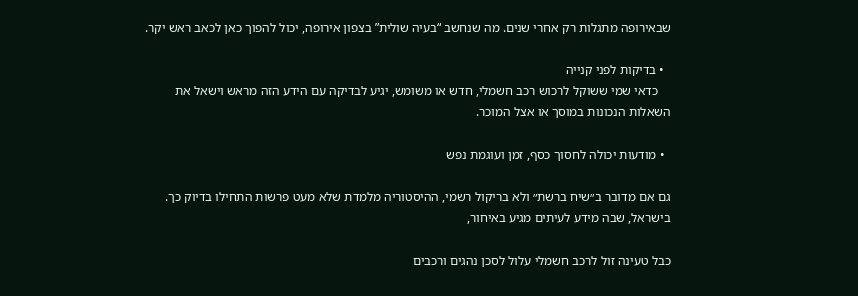שבאירופה מתגלות רק אחרי שנים. מה שנחשב “בעיה שולית” בצפון אירופה, יכול להפוך כאן לכאב ראש יקר.

  • בדיקות לפני קנייה
    כדאי שמי ששוקל לרכוש רכב חשמלי, חדש או משומש, יגיע לבדיקה עם הידע הזה מראש וישאל את השאלות הנכונות במוסך או אצל המוכר.

  • מודעות יכולה לחסוך כסף, זמן ועוגמת נפש

גם אם מדובר ב״שיח ברשת״ ולא בריקול רשמי, ההיסטוריה מלמדת שלא מעט פרשות התחילו בדיוק כך. בישראל, שבה מידע לעיתים מגיע באיחור,

כבל טעינה זול לרכב חשמלי עלול לסכן נהגים ורכבים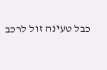כבל טעינה זול לרכב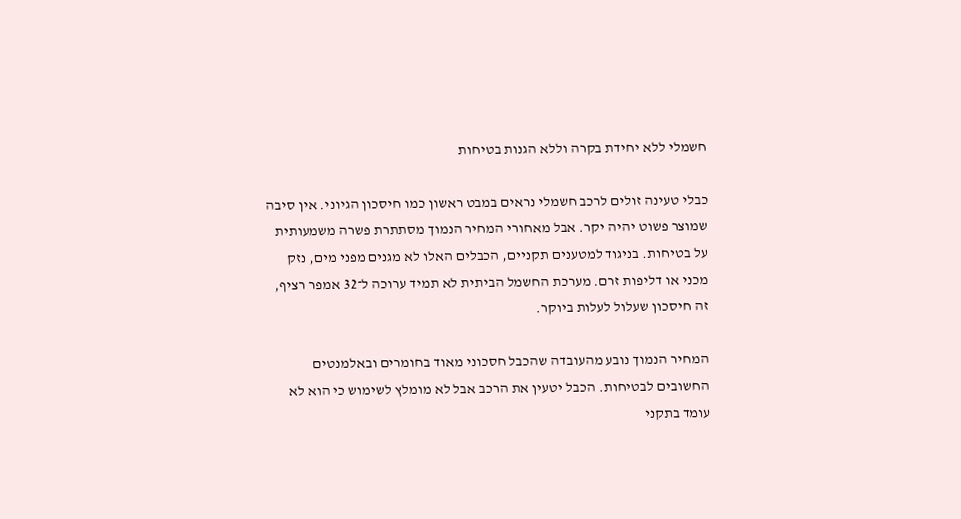חשמלי ללא יחידת בקרה וללא הגנות בטיחות

כבלי טעינה זולים לרכב חשמלי נראים במבט ראשון כמו חיסכון הגיוני. אין סיבה שמוצר פשוט יהיה יקר. אבל מאחורי המחיר הנמוך מסתתרת פשרה משמעותית על בטיחות. בניגוד למטענים תקניים, הכבלים האלו לא מגנים מפני מים, נזק מכני או דליפות זרם. מערכת החשמל הביתית לא תמיד ערוכה ל־32 אמפר רציף, זה חיסכון שעלול לעלות ביוקר.

המחיר הנמוך נובע מהעובדה שהכבל חסכוני מאוד בחומרים ובאלמנטים החשובים לבטיחות. הכבל יטעין את הרכב אבל לא מומלץ לשימוש כי הוא לא עומד בתקני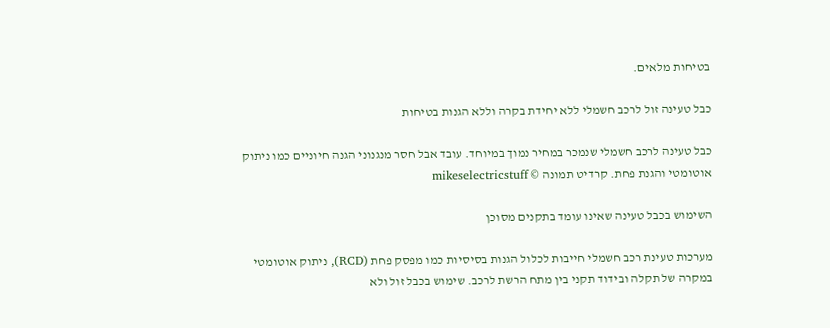בטיחות מלאים.

כבל טעינה זול לרכב חשמלי ללא יחידת בקרה וללא הגנות בטיחות

כבל טעינה לרכב חשמלי שנמכר במחיר נמוך במיוחד. עובד אבל חסר מנגנוני הגנה חיוניים כמו ניתוק אוטומטי והגנת פחת. קרדיט תמונה © mikeselectricstuff

השימוש בכבל טעינה שאינו עומד בתקנים מסוכן

מערכות טעינת רכב חשמלי חייבות לכלול הגנות בסיסיות כמו מפסק פחת (RCD), ניתוק אוטומטי במקרה של תקלה ובידוד תקני בין מתח הרשת לרכב. שימוש בכבל זול ולא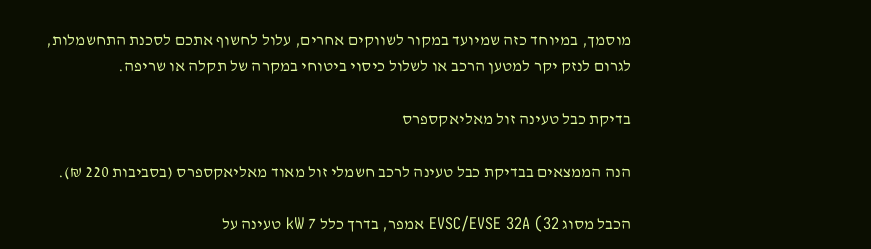מוסמך, במיוחד כזה שמיועד במקור לשווקים אחרים, עלול לחשוף אתכם לסכנת התחשמלות, לגרום לנזק יקר למטען הרכב או לשלול כיסוי ביטוחי במקרה של תקלה או שריפה.

בדיקת כבל טעינה זול מאליאקספרס

הנה הממצאים בבדיקת כבל טעינה לרכב חשמלי זול מאוד מאליאקספרס (בסביבות 220 ₪).

הכבל מסוג EVSC/EVSE 32A (32 אמפר, בדרך כלל 7 kW טעינה על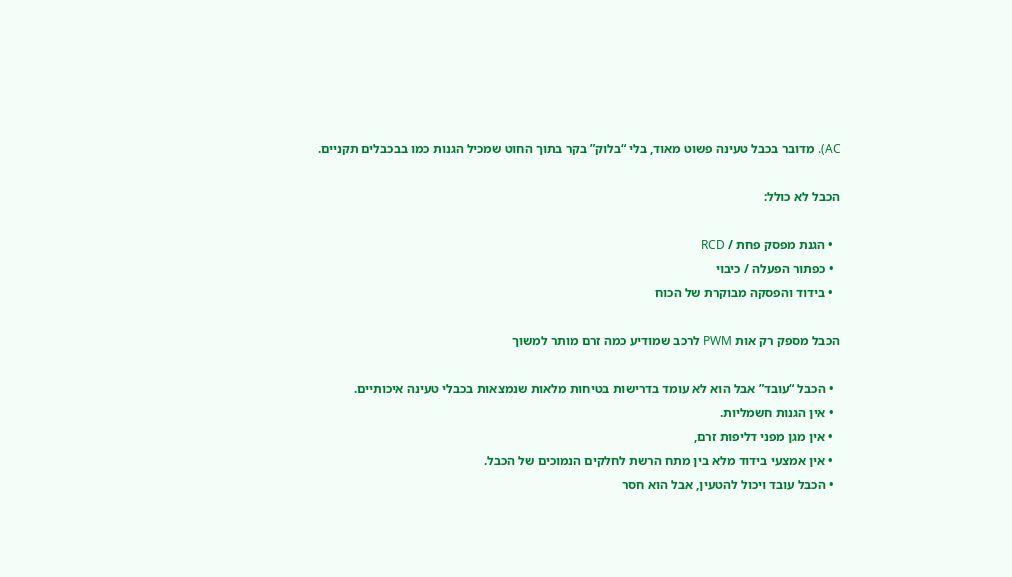AC). מדובר בכבל טעינה פשוט מאוד, בלי “בלוק” בקר בתוך החוט שמכיל הגנות כמו בבכבלים תקניים.

הכבל לא כולל:

  • הגנת מפסק פחת / RCD
  • כפתור הפעלה / כיבוי
  • בידוד והפסקה מבוקרת של הכוח

הכבל מספק רק אות PWM לרכב שמודיע כמה זרם מותר למשוך

  • הכבל “עובד” אבל הוא לא עומד בדרישות בטיחות מלאות שנמצאות בכבלי טעינה איכותיים.
  • אין הגנות חשמליות.
  • אין מגן מפני דליפות זרם,
  • אין אמצעי בידוד מלא בין מתח הרשת לחלקים הנמוכים של הכבל.
  • הכבל עובד ויכול להטעין, אבל הוא חסר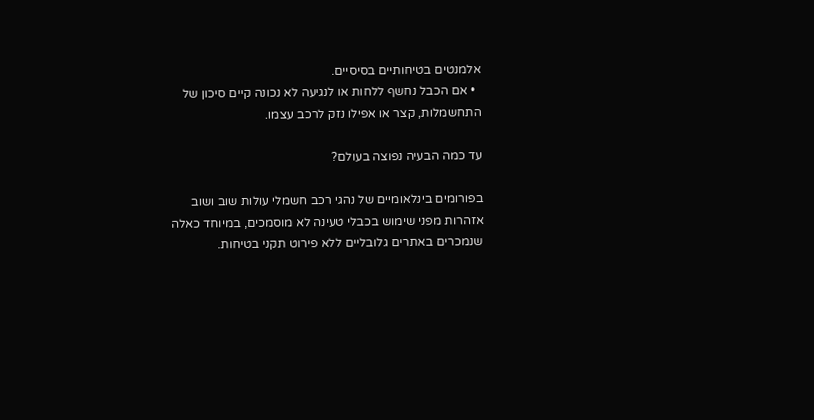אלמנטים בטיחותיים בסיסיים.
  • אם הכבל נחשף ללחות או לנגיעה לא נכונה קיים סיכון של התחשמלות, קצר או אפילו נזק לרכב עצמו.

עד כמה הבעיה נפוצה בעולם?

בפורומים בינלאומיים של נהגי רכב חשמלי עולות שוב ושוב אזהרות מפני שימוש בכבלי טעינה לא מוסמכים, במיוחד כאלה שנמכרים באתרים גלובליים ללא פירוט תקני בטיחות.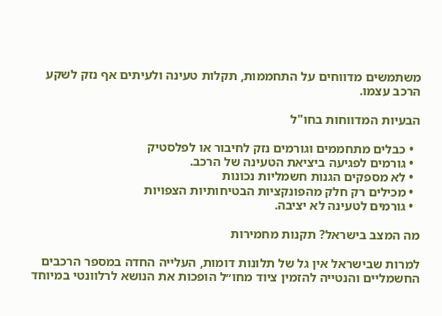משתמשים מדווחים על התחממות, תקלות טעינה ולעיתים אף נזק לשקע הרכב עצמו.

הבעיות המדווחות בחו"ל

  • כבלים מתחממים וגורמים נזק לחיבור או לפלסטיק
  • גורמים לפגיעה ביציאת הטעינה של הרכב.
  • לא מספקים הגנות חשמליות נכונות
  • מכילים רק חלק מהפונקציות הבטיחותיות הצפויות
  • גורמים לטעינה לא יציבה.

מה המצב בישראל? תקנות מחמירות

למרות שבישראל אין גל של תלונות דומות, העלייה החדה במספר הרכבים החשמליים והנטייה להזמין ציוד מחו״ל הופכות את הנושא לרלוונטי במיוחד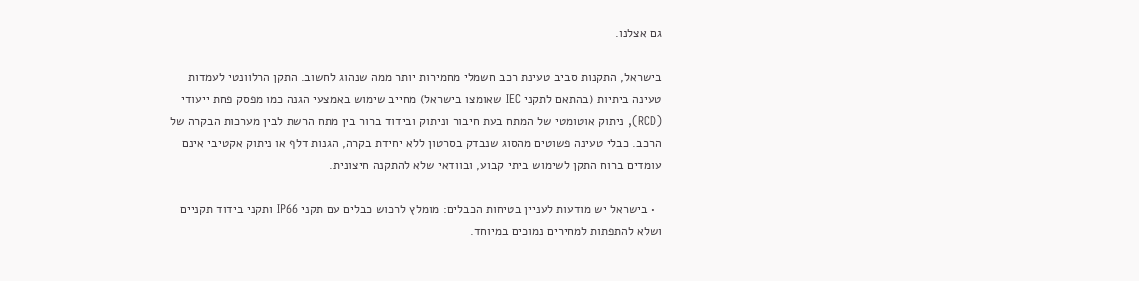גם אצלנו.

בישראל, התקנות סביב טעינת רכב חשמלי מחמירות יותר ממה שנהוג לחשוב. התקן הרלוונטי לעמדות טעינה ביתיות (בהתאם לתקני IEC שאומצו בישראל) מחייב שימוש באמצעי הגנה כמו מפסק פחת ייעודי (RCD), ניתוק אוטומטי של המתח בעת חיבור וניתוק ובידוד ברור בין מתח הרשת לבין מערכות הבקרה של הרכב. כבלי טעינה פשוטים מהסוג שנבדק בסרטון ללא יחידת בקרה, הגנות דלף או ניתוק אקטיבי אינם עומדים ברוח התקן לשימוש ביתי קבוע, ובוודאי שלא להתקנה חיצונית.

  • בישראל יש מודעות לעניין בטיחות הכבלים: מומלץ לרכוש כבלים עם תקני IP66 ותקני בידוד תקניים ושלא להתפתות למחירים נמוכים במיוחד.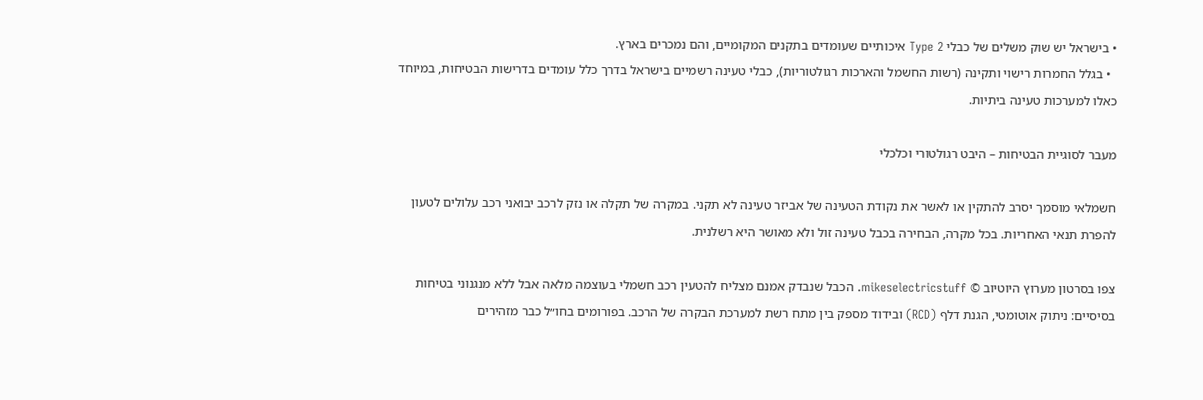• בישראל יש שוק משלים של כבלי Type 2 איכותיים שעומדים בתקנים המקומיים, והם נמכרים בארץ.
  • בגלל החמרות רישוי ותקינה (רשות החשמל והארכות רגולטוריות), כבלי טעינה רשמיים בישראל בדרך כלל עומדים בדרישות הבטיחות, במיוחד כאלו למערכות טעינה ביתיות.

מעבר לסוגיית הבטיחות – היבט רגולטורי וכלכלי

חשמלאי מוסמך יסרב להתקין או לאשר את נקודת הטעינה של אביזר טעינה לא תקני. במקרה של תקלה או נזק לרכב יבואני רכב עלולים לטעון להפרת תנאי האחריות. בכל מקרה, הבחירה בכבל טעינה זול ולא מאושר היא רשלנית.

צפו בסרטון מערוץ היוטיוב © mikeselectricstuff. הכבל שנבדק אמנם מצליח להטעין רכב חשמלי בעוצמה מלאה אבל ללא מנגנוני בטיחות בסיסיים: ניתוק אוטומטי, הגנת דלף (RCD) ובידוד מספק בין מתח רשת למערכת הבקרה של הרכב. בפורומים בחו״ל כבר מזהירים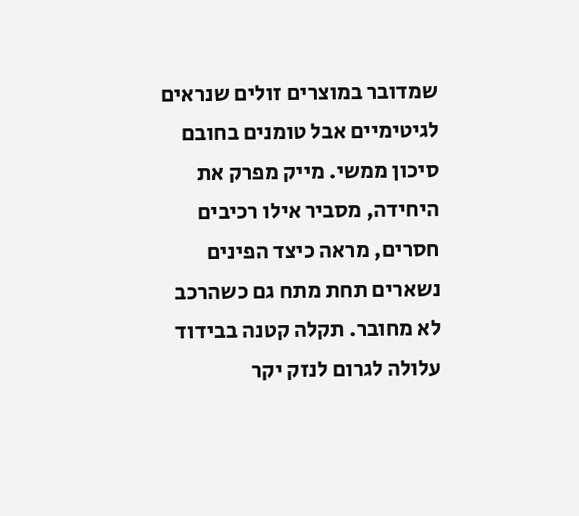שמדובר במוצרים זולים שנראים לגיטימיים אבל טומנים בחובם סיכון ממשי. מייק מפרק את היחידה, מסביר אילו רכיבים חסרים, מראה כיצד הפינים נשארים תחת מתח גם כשהרכב לא מחובר. תקלה קטנה בבידוד עלולה לגרום לנזק יקר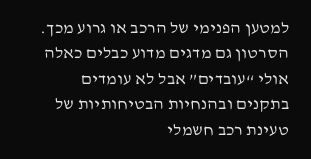למטען הפנימי של הרכב או גרוע מכך. הסרטון גם מדגים מדוע כבלים כאלה אולי “עובדים” אבל לא עומדים בתקנים ובהנחיות הבטיחותיות של טעינת רכב חשמלי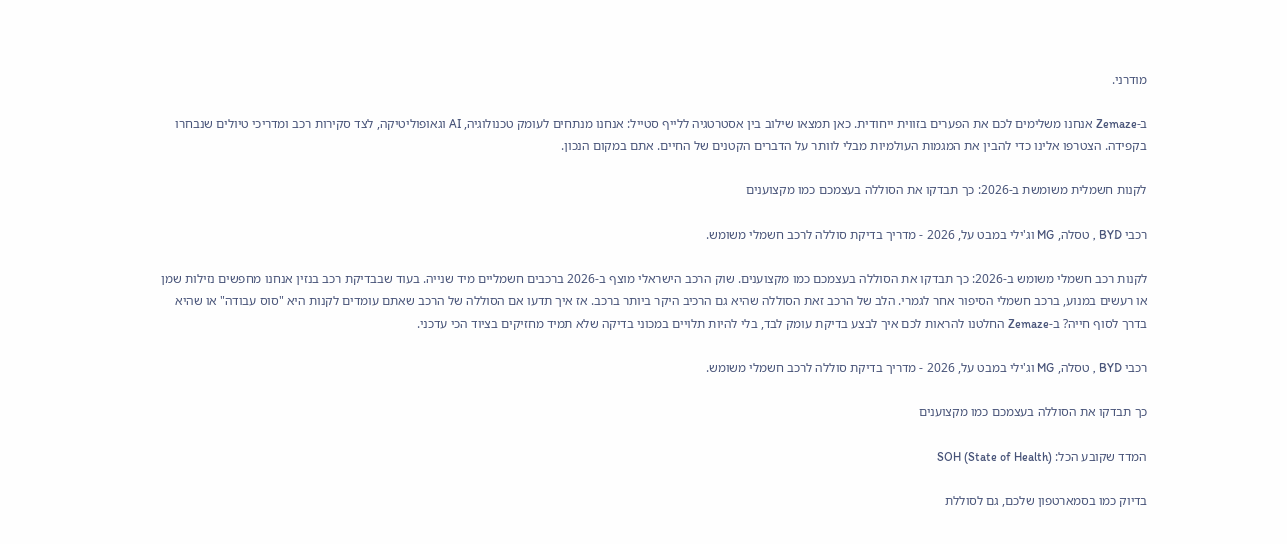מודרני.

ב-Zemaze אנחנו משלימים לכם את הפערים בזווית ייחודית. כאן תמצאו שילוב בין אסטרטגיה ללייף סטייל: אנחנו מנתחים לעומק טכנולוגיה, AI וגאופוליטיקה, לצד סקירות רכב ומדריכי טיולים שנבחרו בקפידה. הצטרפו אלינו כדי להבין את המגמות העולמיות מבלי לוותר על הדברים הקטנים של החיים. אתם במקום הנכון.

לקנות חשמלית משומשת ב-2026: כך תבדקו את הסוללה בעצמכם כמו מקצוענים

רכבי BYD , טסלה, MG וג'ילי במבט על, 2026 - מדריך בדיקת סוללה לרכב חשמלי משומש.

לקנות רכב חשמלי משומש ב-2026: כך תבדקו את הסוללה בעצמכם כמו מקצוענים. שוק הרכב הישראלי מוצף ב-2026 ברכבים חשמליים מיד שנייה. בעוד שבבדיקת רכב בנזין אנחנו מחפשים נזילות שמן או רעשים במנוע, ברכב חשמלי הסיפור אחר לגמרי. הלב של הרכב זאת הסוללה שהיא גם הרכיב היקר ביותר ברכב. אז איך תדעו אם הסוללה של הרכב שאתם עומדים לקנות היא "סוס עבודה" או שהיא בדרך לסוף חייה? ב-Zemaze החלטנו להראות לכם איך לבצע בדיקת עומק לבד, בלי להיות תלויים במכוני בדיקה שלא תמיד מחזיקים בציוד הכי עדכני.

רכבי BYD , טסלה, MG וג'ילי במבט על, 2026 - מדריך בדיקת סוללה לרכב חשמלי משומש.

כך תבדקו את הסוללה בעצמכם כמו מקצוענים

המדד שקובע הכל: SOH (State of Health)

בדיוק כמו בסמארטפון שלכם, גם לסוללת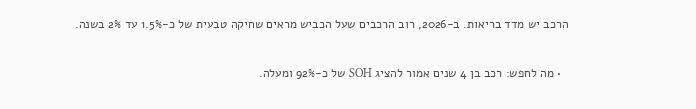הרכב יש מדד בריאות. ב-2026, רוב הרכבים שעל הכביש מראים שחיקה טבעית של כ-1.5% עד 2% בשנה.

  • מה לחפש: רכב בן 4 שנים אמור להציג SOH של כ-92% ומעלה.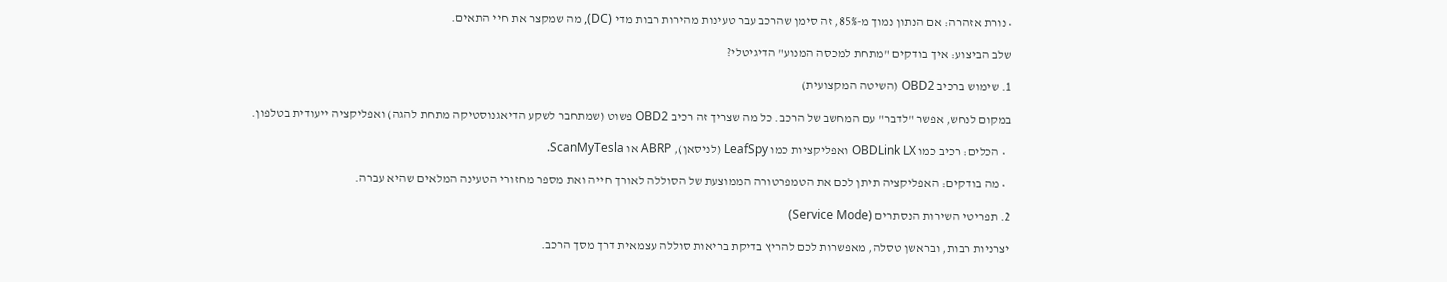• נורת אזהרה: אם הנתון נמוך מ-85%, זה סימן שהרכב עבר טעינות מהירות רבות מדי (DC), מה שמקצר את חיי התאים.

שלב הביצוע: איך בודקים "מתחת למכסה המנוע" הדיגיטלי?

1. שימוש ברכיב OBD2 (השיטה המקצועית)

במקום לנחש, אפשר "לדבר" עם המחשב של הרכב. כל מה שצריך זה רכיב OBD2 פשוט (שמתחבר לשקע הדיאגנוסטיקה מתחת להגה) ואפליקציה ייעודית בטלפון.

  • הכלים: רכיב כמו OBDLink LX ואפליקציות כמו LeafSpy (לניסאן), ABRP או ScanMyTesla.

  • מה בודקים: האפליקציה תיתן לכם את הטמפרטורה הממוצעת של הסוללה לאורך חייה ואת מספר מחזורי הטעינה המלאים שהיא עברה.

2. תפריטי השירות הנסתרים (Service Mode)

יצרניות רבות, ובראשן טסלה, מאפשרות לכם להריץ בדיקת בריאות סוללה עצמאית דרך מסך הרכב.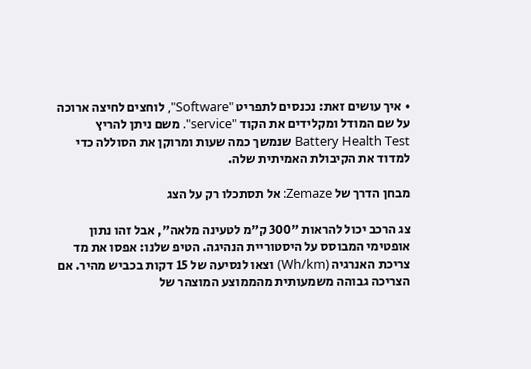• איך עושים זאת: נכנסים לתפריט "Software", לוחצים לחיצה ארוכה על שם המודל ומקלידים את הקוד "service". משם ניתן להריץ Battery Health Test שנמשך כמה שעות ומרוקן את הסוללה כדי למדוד את הקיבולת האמיתית שלה.

מבחן הדרך של Zemaze: אל תסתכלו רק על הצג

צג הרכב יכול להראות "300 ק"מ לטעינה מלאה", אבל זהו נתון אופטימי המבוסס על היסטוריית הנהיגה. הטיפ שלנו: אפסו את מד צריכת האנרגיה (Wh/km) וצאו לנסיעה של 15 דקות בכביש מהיר. אם הצריכה גבוהה משמעותית מהממוצע המוצהר של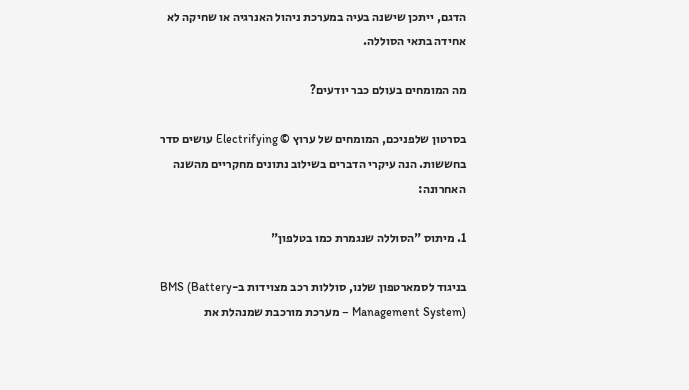הדגם, ייתכן שישנה בעיה במערכת ניהול האנרגיה או שחיקה לא אחידה בתאי הסוללה.

מה המומחים בעולם כבר יודעים?

בסרטון שלפניכם, המומחים של ערוץ © Electrifying עושים סדר בחששות. הנה עיקרי הדברים בשילוב נתונים מחקריים מהשנה האחרונה:

1. מיתוס "הסוללה שנגמרת כמו בטלפון"

בניגוד לסמארטפון שלנו, סוללות רכב מצוידות ב-BMS (Battery Management System) – מערכת מורכבת שמנהלת את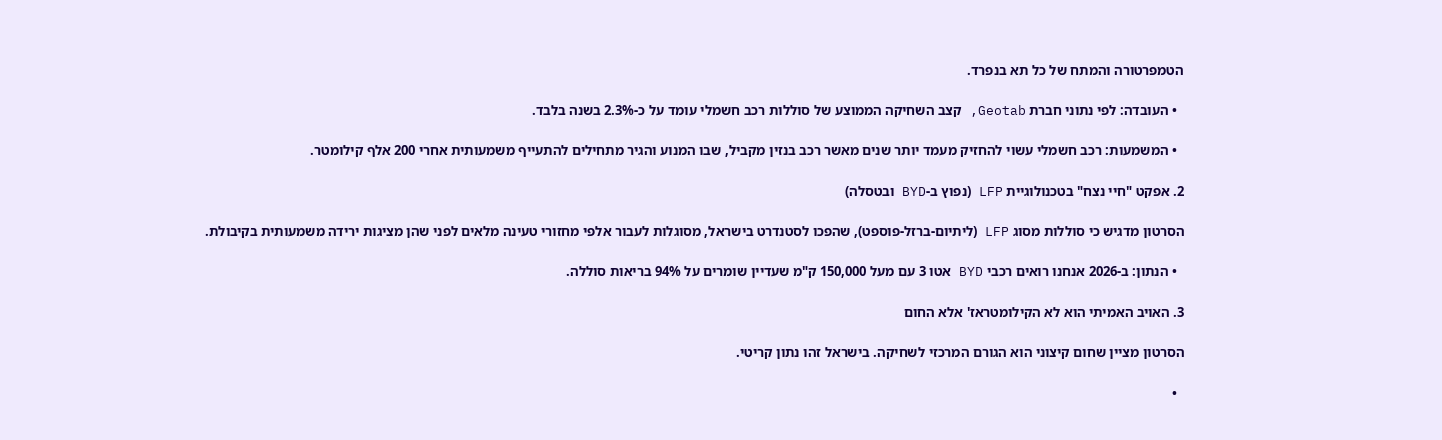הטמפרטורה והמתח של כל תא בנפרד.

  • העובדה: לפי נתוני חברת Geotab, קצב השחיקה הממוצע של סוללות רכב חשמלי עומד על כ-2.3% בשנה בלבד.

  • המשמעות: רכב חשמלי עשוי להחזיק מעמד יותר שנים מאשר רכב בנזין מקביל, שבו המנוע והגיר מתחילים להתעייף משמעותית אחרי 200 אלף קילומטר.

2. אפקט "חיי נצח" בטכנולוגיית LFP (נפוץ ב-BYD ובטסלה)

הסרטון מדגיש כי סוללות מסוג LFP (ליתיום-ברזל-פוספט), שהפכו לסטנדרט בישראל, מסוגלות לעבור אלפי מחזורי טעינה מלאים לפני שהן מציגות ירידה משמעותית בקיבולת.

  • הנתון: ב-2026 אנחנו רואים רכבי BYD אטו 3 עם מעל 150,000 ק"מ שעדיין שומרים על 94% בריאות סוללה.

3. האויב האמיתי הוא לא הקילומטראז' אלא החום

הסרטון מציין שחום קיצוני הוא הגורם המרכזי לשחיקה. בישראל זהו נתון קריטי.

  •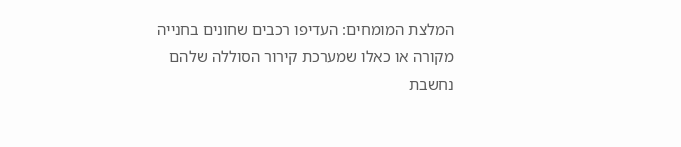המלצת המומחים: העדיפו רכבים שחונים בחנייה מקורה או כאלו שמערכת קירור הסוללה שלהם נחשבת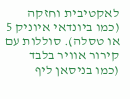לאקטיבית וחזקה (כמו ביונדאי איוניק 5 או טסלה). סוללות עם קירור אוויר בלבד (כמו בניסאן ליף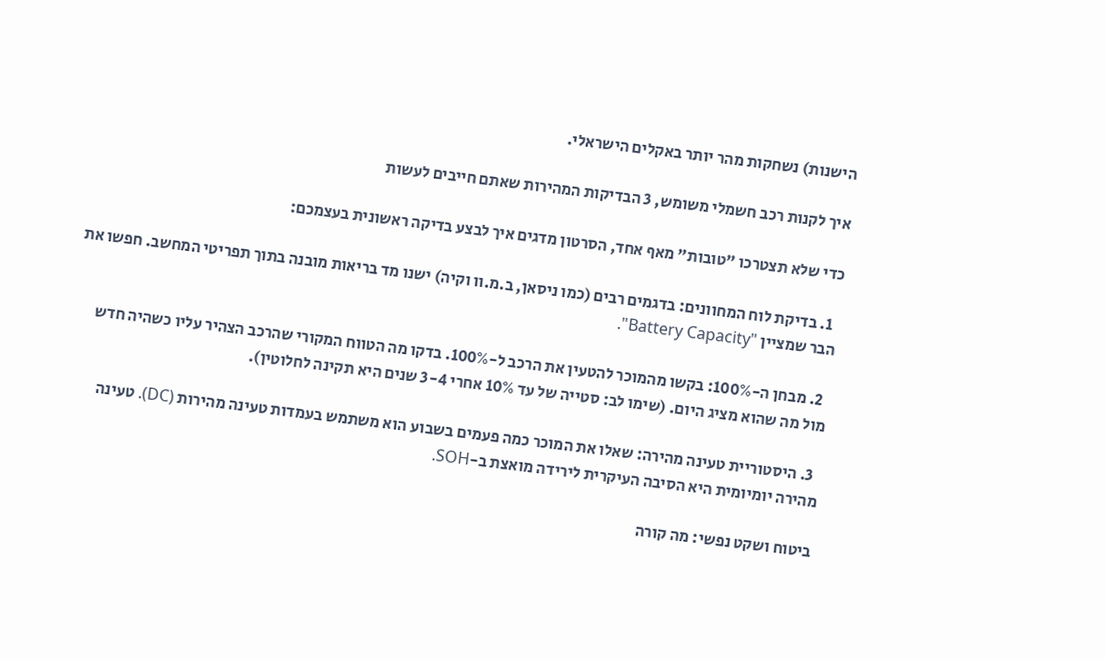הישנות) נשחקות מהר יותר באקלים הישראלי.

איך לקנות רכב חשמלי משומש, 3 הבדיקות המהירות שאתם חייבים לעשות

כדי שלא תצטרכו "טובות" מאף אחד, הסרטון מדגים איך לבצע בדיקה ראשונית בעצמכם:

  1. בדיקת לוח המחוונים: בדגמים רבים (כמו ניסאן, ב.מ.וו וקיה) ישנו מד בריאות מובנה בתוך תפריטי המחשב. חפשו את הבר שמציין "Battery Capacity".

  2. מבחן ה-100%: בקשו מהמוכר להטעין את הרכב ל-100%. בדקו מה הטווח המקורי שהרכב הצהיר עליו כשהיה חדש מול מה שהוא מציג היום. (שימו לב: סטייה של עד 10% אחרי 3-4 שנים היא תקינה לחלוטין).

  3. היסטוריית טעינה מהירה: שאלו את המוכר כמה פעמים בשבוע הוא משתמש בעמדות טעינה מהירות (DC). טעינה מהירה יומיומית היא הסיבה העיקרית לירידה מואצת ב-SOH.

ביטוח ושקט נפשי: מה קורה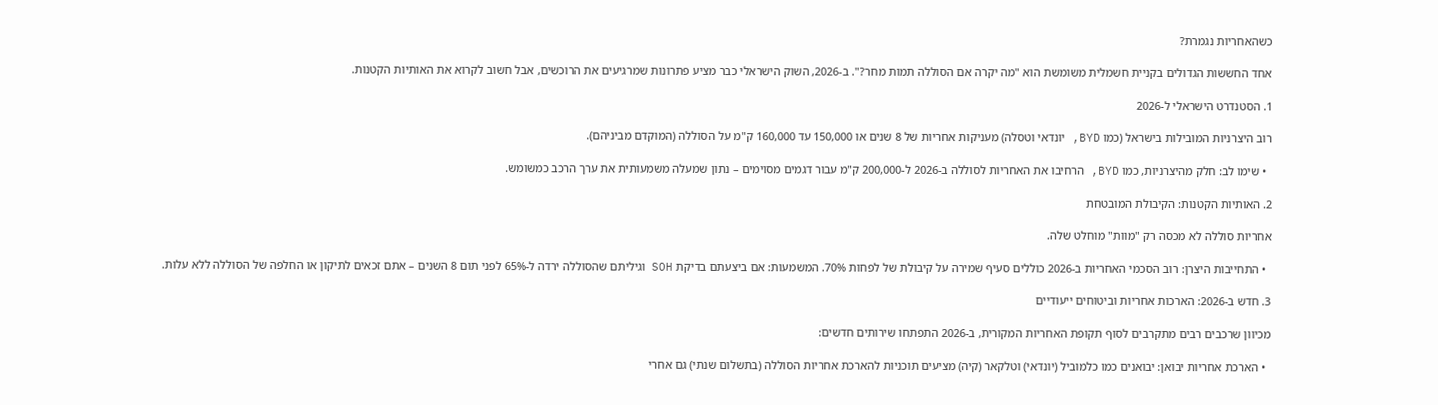כשהאחריות נגמרת?

אחד החששות הגדולים בקניית חשמלית משומשת הוא "מה יקרה אם הסוללה תמות מחר?". ב-2026, השוק הישראלי כבר מציע פתרונות שמרגיעים את הרוכשים, אבל חשוב לקרוא את האותיות הקטנות.

1. הסטנדרט הישראלי ל-2026

רוב היצרניות המובילות בישראל (כמו BYD, יונדאי וטסלה) מעניקות אחריות של 8 שנים או 150,000 עד 160,000 ק"מ על הסוללה (המוקדם מביניהם).

  • שימו לב: חלק מהיצרניות, כמו BYD, הרחיבו את האחריות לסוללה ב-2026 ל-200,000 ק"מ עבור דגמים מסוימים – נתון שמעלה משמעותית את ערך הרכב כמשומש.

2. האותיות הקטנות: הקיבולת המובטחת

אחריות סוללה לא מכסה רק "מוות" מוחלט שלה.

  • התחייבות היצרן: רוב הסכמי האחריות ב-2026 כוללים סעיף שמירה על קיבולת של לפחות 70%. המשמעות: אם ביצעתם בדיקת SOH וגיליתם שהסוללה ירדה ל-65% לפני תום 8 השנים – אתם זכאים לתיקון או החלפה של הסוללה ללא עלות.

3. חדש ב-2026: הארכות אחריות וביטוחים ייעודיים

מכיוון שרכבים רבים מתקרבים לסוף תקופת האחריות המקורית, ב-2026 התפתחו שירותים חדשים:

  • הארכת אחריות יבואן: יבואנים כמו כלמוביל (יונדאי) וטלקאר (קיה) מציעים תוכניות להארכת אחריות הסוללה (בתשלום שנתי) גם אחרי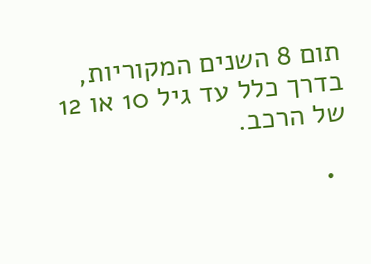תום 8 השנים המקוריות, בדרך כלל עד גיל 10 או 12 של הרכב.

  •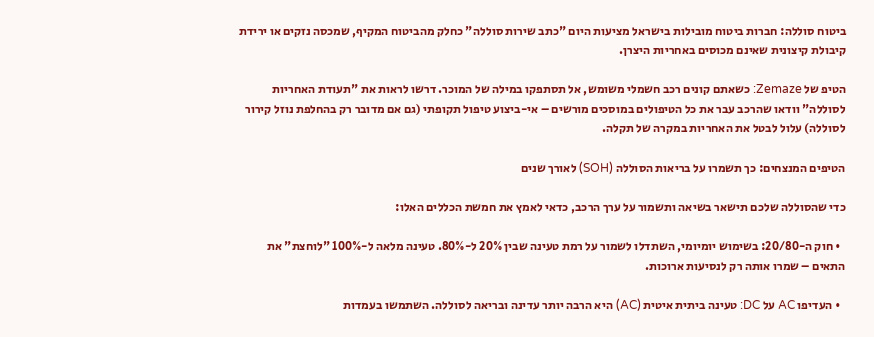ביטוח סוללה: חברות ביטוח מובילות בישראל מציעות היום "כתב שירות סוללה" כחלק מהביטוח המקיף, שמכסה נזקים או ירידת קיבולת קיצונית שאינם מכוסים באחריות היצרן.

הטיפ של Zemaze: כשאתם קונים רכב חשמלי משומש, אל תסתפקו במילה של המוכר. דרשו לראות את "תעודת האחריות לסוללה" וודאו שהרכב עבר את כל הטיפולים במוסכים מורשים – אי-ביצוע טיפול תקופתי (גם אם מדובר רק בהחלפת נוזל קירור לסוללה) עלול לבטל את האחריות במקרה של תקלה.

הטיפים המנצחים: כך תשמרו על בריאות הסוללה (SOH) לאורך שנים

כדי שהסוללה שלכם תישאר בשיאה ותשמור על ערך הרכב, כדאי לאמץ את חמשת הכללים האלו:

  • חוק ה-20/80: בשימוש יומיומי, השתדלו לשמור על רמת טעינה שבין 20% ל-80%. טעינה מלאה ל-100% "לוחצת" את התאים – שמרו אותה רק לנסיעות ארוכות.

  • העדיפו AC על DC: טעינה ביתית איטית (AC) היא הרבה יותר עדינה ובריאה לסוללה. השתמשו בעמדות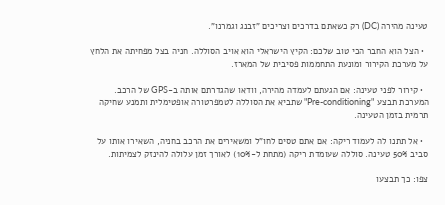טעינה מהירה (DC) רק כשאתם בדרכים וצריכים "זבנג וגמרנו".

  • הצל הוא החבר הכי טוב שלכם: הקיץ הישראלי הוא אויב הסוללה. חניה בצל מפחיתה את הלחץ על מערכת הקירור ומונעת התחממות פסיבית של המארז.

  • קירור לפני טעינה: אם הגעתם לעמדה מהירה, וודאו שהגדרתם אותה ב-GPS של הרכב. המערכת תבצע "Pre-conditioning" שתביא את הסוללה לטמפרטורה אופטימלית ותמנע שחיקה תרמית בזמן הטעינה.

  • אל תתנו לה לעמוד ריקה: אם אתם טסים לחו"ל ומשאירים את הרכב בחניה, השאירו אותו על סביב 50% טעינה. סוללה שעומדת ריקה (מתחת ל-10%) לאורך זמן עלולה להינזק לצמיתות.

צפו: כך תבצעו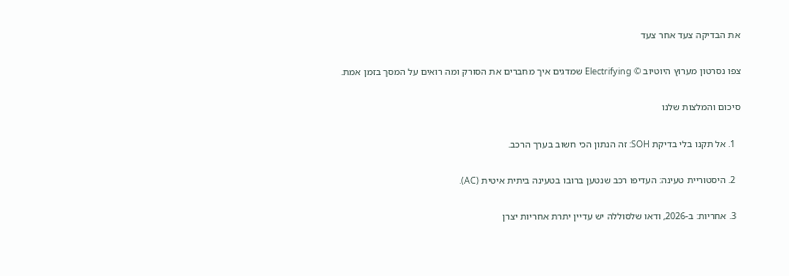את הבדיקה צעד אחר צעד

צפו נסרטון מערוץ היוטיוב © Electrifying שמדגים איך מחברים את הסורק ומה רואים על המסך בזמן אמת.

סיכום והמלצות שלנו

  1. אל תקנו בלי בדיקת SOH: זה הנתון הכי חשוב בערך הרכב.

  2. היסטוריית טעינה: העדיפו רכב שנטען ברובו בטעינה ביתית איטית (AC).

  3. אחריות: ב-2026, ודאו שלסוללה יש עדיין יתרת אחריות יצרן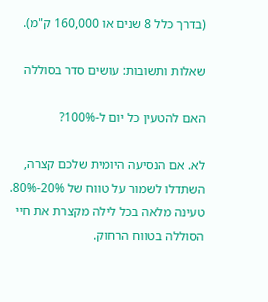(בדרך כלל 8 שנים או 160,000 ק"מ).

שאלות ותשובות: עושים סדר בסוללה

האם להטעין כל יום ל-100%?

לא. אם הנסיעה היומית שלכם קצרה, השתדלו לשמור על טווח של 20%-80%. טעינה מלאה בכל לילה מקצרת את חיי הסוללה בטווח הרחוק.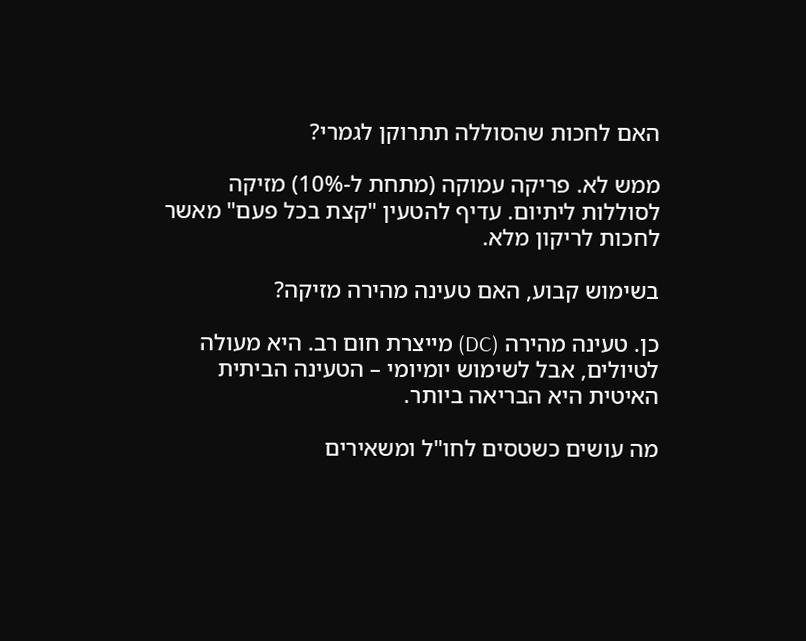האם לחכות שהסוללה תתרוקן לגמרי?

ממש לא. פריקה עמוקה (מתחת ל-10%) מזיקה לסוללות ליתיום. עדיף להטעין "קצת בכל פעם" מאשר לחכות לריקון מלא.

בשימוש קבוע, האם טעינה מהירה מזיקה?

כן. טעינה מהירה (DC) מייצרת חום רב. היא מעולה לטיולים, אבל לשימוש יומיומי – הטעינה הביתית האיטית היא הבריאה ביותר.

מה עושים כשטסים לחו"ל ומשאירים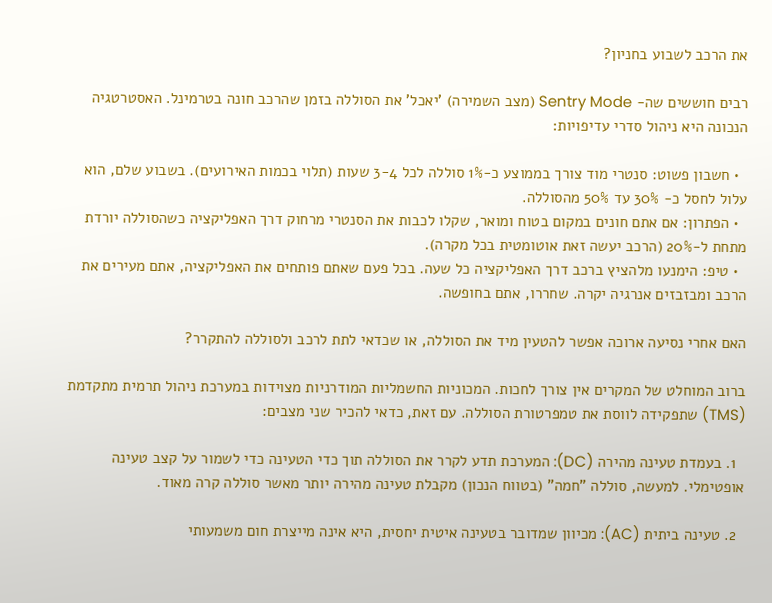את הרכב לשבוע בחניון?

רבים חוששים שה- Sentry Mode (מצב השמירה) 'יאכל' את הסוללה בזמן שהרכב חונה בטרמינל. האסטרטגיה הנכונה היא ניהול סדרי עדיפויות:

  • חשבון פשוט: סנטרי מוד צורך בממוצע כ-1% סוללה לכל 3-4 שעות (תלוי בכמות האירועים). בשבוע שלם, הוא עלול לחסל כ- 30% עד 50% מהסוללה.
  • הפתרון: אם אתם חונים במקום בטוח ומואר, שקלו לכבות את הסנטרי מרחוק דרך האפליקציה כשהסוללה יורדת מתחת ל-20% (הרכב יעשה זאת אוטומטית בכל מקרה).
  • טיפ: הימנעו מלהציץ ברכב דרך האפליקציה כל שעה. בכל פעם שאתם פותחים את האפליקציה, אתם מעירים את הרכב ומבזבזים אנרגיה יקרה. שחררו, אתם בחופשה.

האם אחרי נסיעה ארוכה אפשר להטעין מיד את הסוללה, או שכדאי לתת לרכב ולסוללה להתקרר?

ברוב המוחלט של המקרים אין צורך לחכות. המכוניות החשמליות המודרניות מצוידות במערכת ניהול תרמית מתקדמת (TMS) שתפקידה לווסת את טמפרטורת הסוללה. עם זאת, כדאי להכיר שני מצבים:

  1. בעמדת טעינה מהירה (DC): המערכת תדע לקרר את הסוללה תוך כדי הטעינה כדי לשמור על קצב טעינה אופטימלי. למעשה, סוללה "חמה" (בטווח הנכון) מקבלת טעינה מהירה יותר מאשר סוללה קרה מאוד.

  2. טעינה ביתית (AC): מכיוון שמדובר בטעינה איטית יחסית, היא אינה מייצרת חום משמעותי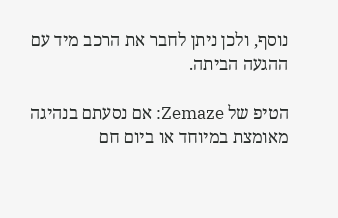נוסף, ולכן ניתן לחבר את הרכב מיד עם ההגעה הביתה.

הטיפ של Zemaze: אם נסעתם בנהיגה מאומצת במיוחד או ביום חם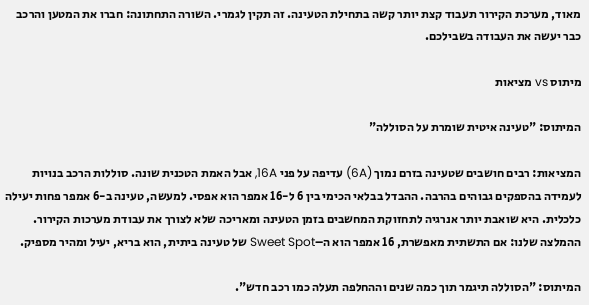מאוד, מערכת הקירור תעבוד קצת יותר קשה בתחילת הטעינה. זה תקין לגמרי. השורה התחתונה: חברו את המטען והרכב כבר יעשה את העבודה בשבילכם.

מיתוס vs מציאות

המיתוס: "טעינה איטית שומרת על הסוללה"

המציאות: רבים חושבים שטעינה בזרם נמוך (6A) עדיפה על פני 16A, אבל האמת הטכנית שונה. סוללות הרכב בנויות לעמידה בהספקים גבוהים בהרבה. ההבדל בבלאי הכימי בין 6 ל-16 אמפר הוא אפסי. למעשה, טעינה ב-6 אמפר פחות יעילה כלכלית. היא שואבת יותר אנרגיה לתחזוקת המחשבים בזמן הטעינה ומאריכה שלא לצורך את עבודת מערכות הקירור. ההמלצה שלנו: אם התשתית מאפשרת, 16 אמפר הוא ה–Sweet Spot של טעינה ביתית, הוא בריא, יעיל ומהיר מספיק.

המיתוס: "הסוללה תיגמר תוך כמה שנים וההחלפה תעלה כמו רכב חדש".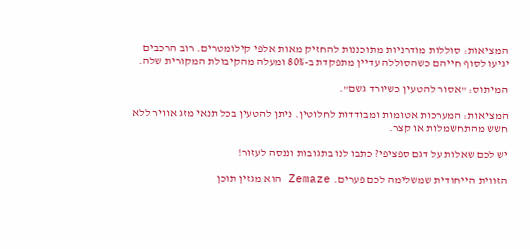המציאות: סוללות מודרניות מתוכננות להחזיק מאות אלפי קילומטרים. רוב הרכבים יגיעו לסוף חייהם כשהסוללה עדיין מתפקדת ב-80% ומעלה מהקיבולת המקורית שלה.

המיתוס: "אסור להטעין כשיורד גשם".

המציאות: המערכות אטומות ומבודדות לחלוטין. ניתן להטעין בכל תנאי מזג אוויר ללא חשש מהתחשמלות או קצר.

יש לכם שאלות על דגם ספציפי? כתבו לנו בתגובות וננסה לעזור!

הזווית הייחודית שמשלימה לכם פערים. Zemaze הוא מגזין תוכן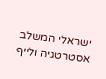ישראלי המשלב אסטרטגיה ולייף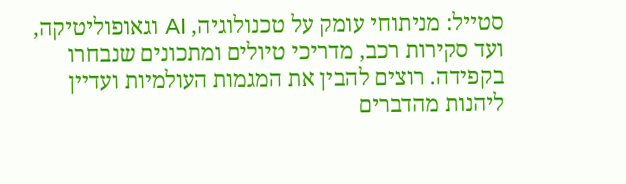סטייל: מניתוחי עומק על טכנולוגיה, AI וגאופוליטיקה, ועד סקירות רכב, מדריכי טיולים ומתכונים שנבחרו בקפידה. רוצים להבין את המגמות העולמיות ועדיין ליהנות מהדברים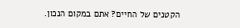הקטנים של החיים? אתם במקום הנכון.